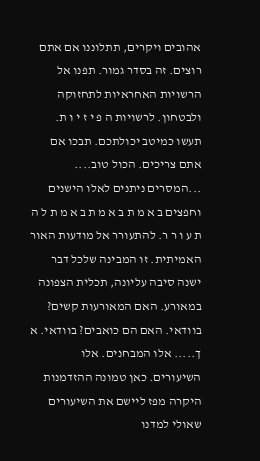אהובים ויקרים, תתלוננו אם אתם רוצים. זה בסדר גמור. תפנו אל הרשויות האחראיות לתחזוקה ולבטחון. לרשויות ה פ י ז י ו ת. תעשו כמיטב יכולתכם. תבכו אם אתם צריכים. הכול טוב.... ...המסרים ניתנים לאלו הישנים וחפצים ב א מ ת ב א מ ת ב א מ ת ל ה ת ע ו ר ר. להתעורר אל מודעות האור האמיתית. זו המבינה שלכל דבר ישנה סיבה עליונה, תכלית הצפונה במאורע. האם המאורעות קשים? בוודאי. האם הם כואבים? בוודאי. א ך..... אלו המבחנים. אלו השיעורים. כאן טמונה ההזדמנות היקרה מפז ליישם את השיעורים שאולי למדנו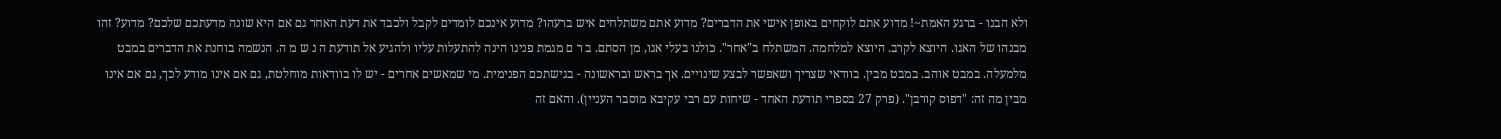ולא הבנו - ברגע האמת~! מדוע אתם לוקחים באופן אישי את הדברים? מדוע אתם משתלחים איש ברעהו? מדוע אינכם לומדים לקבל ולכבד את דעת האחר גם אם היא שונה מדעתכם שלכם? מדוע? זהו מבנהו של האגו. היוצא לקרב. היוצא למלחמה. המשתלח ב"אחר". כולנו בעלי אגו, מן הסתם. ב ר ם מגמת פנינו הינה להתעלות עליו ולהגיע אל תודעת ה נ ש מ ה. הנשמה בוחנת את הדברים במבט מלמעלה. במבט אוהב. במבט מבין. בוודאי שצריך ושאפשר לבצע שינויים. אך בראש ובראשונה - בגישתכם הפנימית. מי שמאשים אחרים - יש לו בוודאות מוחלטת, גם אם אינו מודע לכך, גם אם אינו מבין מה זה: "דפוס קורבן". (פרק 27 בספרי תודעת האחד - שיחות עם רבי עקיבא מוסבר העניין). והאם זה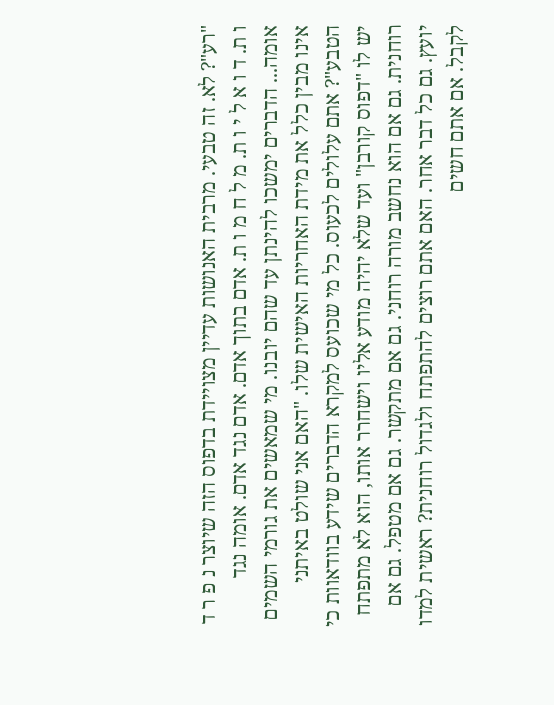"רע"? לא. זה טבעי. מרבית האנושות עדיין מצויידת בדפוס הזה שיוצר נ פ ר ד ו ת. ד ו א ל י ו ת. מ ל ח מ ו ת. אדם בתוך אדם. אדם נגד אדם. אומה נגד אומה... הדברים ימשכו להינתן עד שהם יובנו. מי שמאשים את גורמי השמים אינו מבין כלל את מידת האחריות האישית שלו. "האם אני שולט באיתני הטבע"? אתם עלולים לכעוס. כל מי שכועס למקרא הדברים שידע בוודאוות כי יש לו "דפוס קורבן" ועד שלא יהיה מודע אליו וישחרר אותו, הוא לא מתפתח רוחנית. גם אם הוא נחשב מורה רוחני. גם אם מתקשר. גם אם מטפל. גם אם יועץ. גם כל דבר אחר. האם אתם רוצים להתפתח ולגדול רוחנית? ראשית למדו לקבל. אם אתם חשים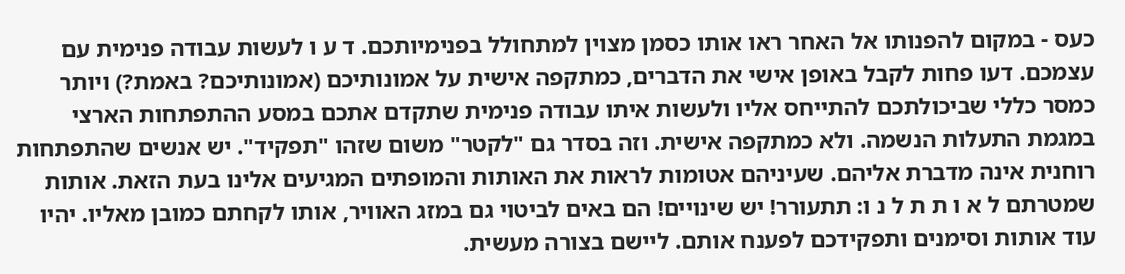כעס - במקום להפנותו אל האחר ראו אותו כסמן מצוין למתחולל בפנימיותכם. ד ע ו לעשות עבודה פנימית עם עצמכם. דעו פחות לקבל באופן אישי את הדברים, כמתקפה אישית על אמונותיכם (אמונותיכם? באמת?) ויותר כמסר כללי שביכולתכם להתייחס אליו ולעשות איתו עבודה פנימית שתקדם אתכם במסע ההתפתחות הארצי במגמת התעלות הנשמה. ולא כמתקפה אישית. וזה בסדר גם "לקטר" משום שזהו "תפקיד". יש אנשים שהתפתחות רוחנית אינה מדברת אליהם. שעיניהם אטומות לראות את האותות והמופתים המגיעים אלינו בעת הזאת. אותות שמטרתם ל א ו ת ת ל נ ו: תתעורר! יש שינויים! הם באים לביטוי גם במזג האוויר, אותו לקחתם כמובן מאליו. יהיו עוד אותות וסימנים ותפקידכם לפענח אותם. ליישם בצורה מעשית.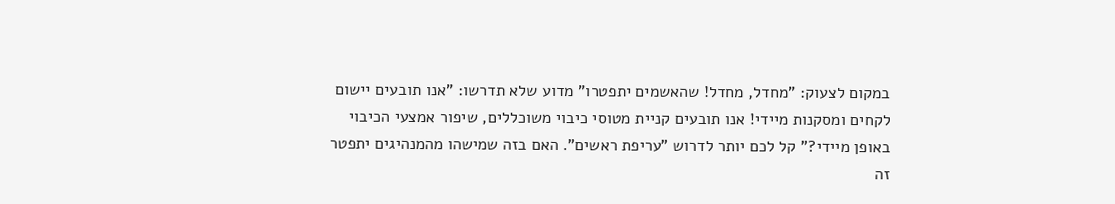במקום לצעוק: "מחדל, מחדל! שהאשמים יתפטרו" מדוע שלא תדרשו: "אנו תובעים יישום לקחים ומסקנות מיידי! אנו תובעים קניית מטוסי כיבוי משוכללים, שיפור אמצעי הכיבוי באופן מיידי?" קל לכם יותר לדרוש "עריפת ראשים". האם בזה שמישהו מהמנהיגים יתפטר זה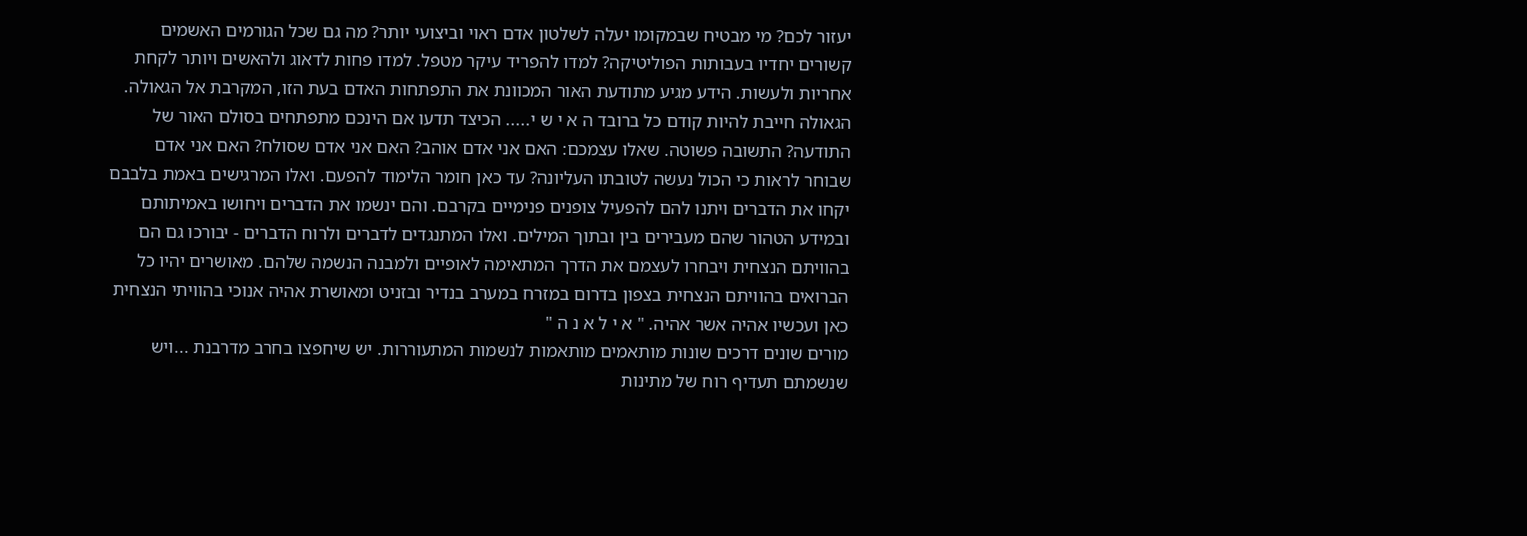יעזור לכם? מי מבטיח שבמקומו יעלה לשלטון אדם ראוי וביצועי יותר? מה גם שכל הגורמים האשמים קשורים יחדיו בעבותות הפוליטיקה? למדו להפריד עיקר מטפל. למדו פחות לדאוג ולהאשים ויותר לקחת אחריות ולעשות. הידע מגיע מתודעת האור המכוונת את התפתחות האדם בעת הזו, המקרבת אל הגאולה. הגאולה חייבת להיות קודם כל ברובד ה א י ש י..... הכיצד תדעו אם הינכם מתפתחים בסולם האור של התודעה? התשובה פשוטה. שאלו עצמכם: האם אני אדם אוהב? האם אני אדם שסולח? האם אני אדם שבוחר לראות כי הכול נעשה לטובתו העליונה? עד כאן חומר הלימוד להפעם. ואלו המרגישים באמת בלבבם יקחו את הדברים ויתנו להם להפעיל צופנים פנימיים בקרבם. והם ינשמו את הדברים ויחושו באמיתותם ובמידע הטהור שהם מעבירים בין ובתוך המילים. ואלו המתנגדים לדברים ולרוח הדברים - יבורכו גם הם בהוויתם הנצחית ויבחרו לעצמם את הדרך המתאימה לאופיים ולמבנה הנשמה שלהם. מאושרים יהיו כל הברואים בהוויתם הנצחית בצפון בדרום במזרח במערב בנדיר ובזניט ומאושרת אהיה אנוכי בהוויתי הנצחית כאן ועכשיו אהיה אשר אהיה. " א י ל א נ ה "
מורים שונים דרכים שונות מותאמים מותאמות לנשמות המתעוררות. יש שיחפצו בחרב מדרבנת ...ויש שנשמתם תעדיף רוח של מתינות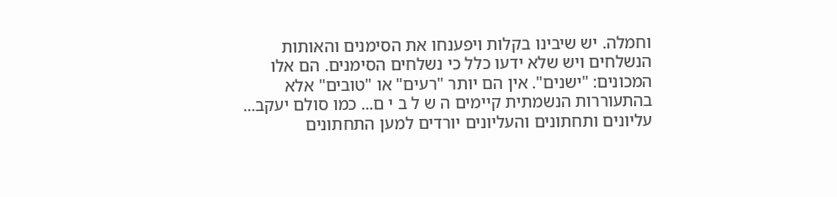וחמלה. יש שיבינו בקלות ויפענחו את הסימנים והאותות הנשלחים ויש שלא ידעו כלל כי נשלחים הסימנים. הם אלו המכונים: "ישנים". אין הם יותר "רעים" או "טובים" אלא בהתעוררות הנשמתית קיימים ה ש ל ב י ם... כמו סולם יעקב... עליונים ותחתונים והעליונים יורדים למען התחתונים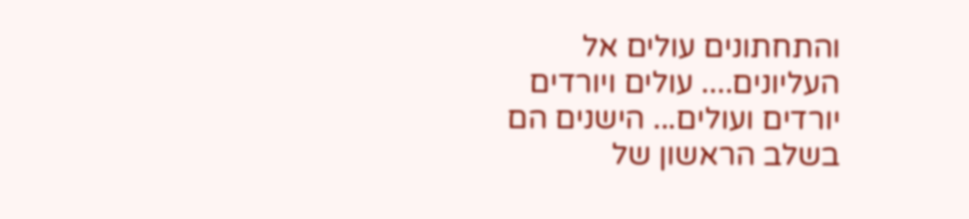והתחתונים עולים אל העליונים.... עולים ויורדים יורדים ועולים... הישנים הם בשלב הראשון של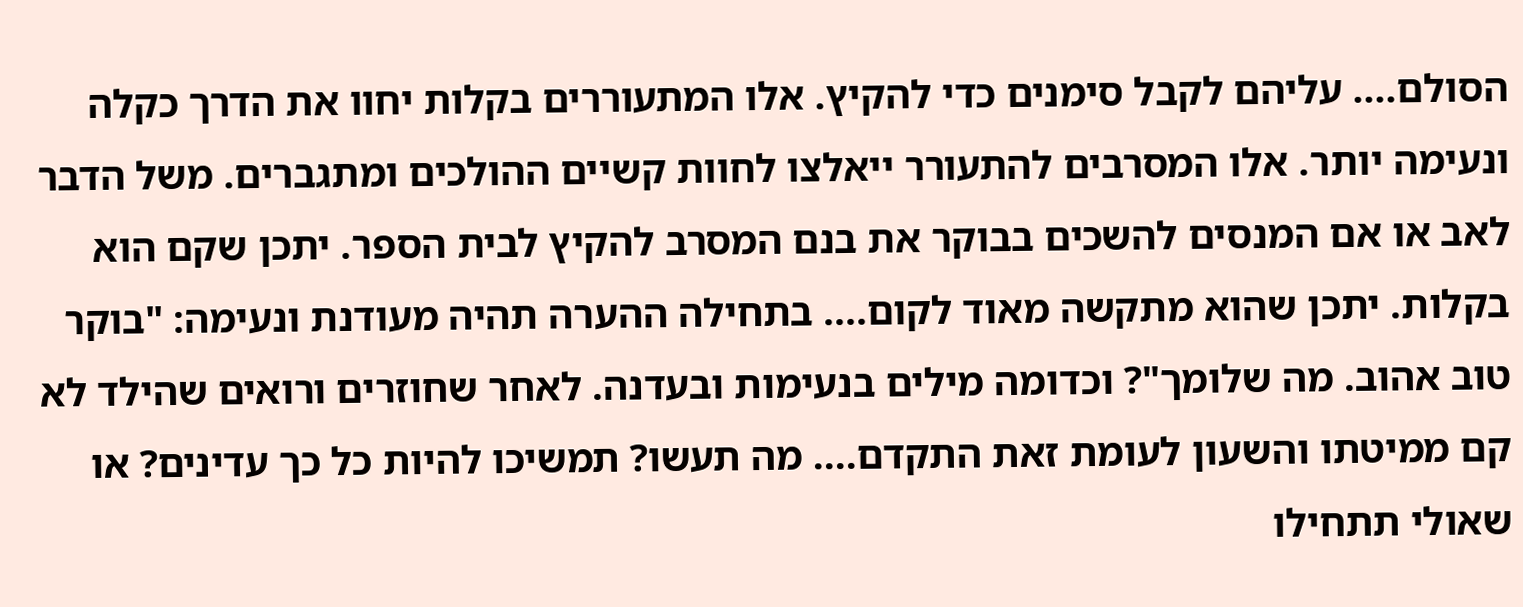הסולם.... עליהם לקבל סימנים כדי להקיץ. אלו המתעוררים בקלות יחוו את הדרך כקלה ונעימה יותר. אלו המסרבים להתעורר ייאלצו לחוות קשיים ההולכים ומתגברים. משל הדבר לאב או אם המנסים להשכים בבוקר את בנם המסרב להקיץ לבית הספר. יתכן שקם הוא בקלות. יתכן שהוא מתקשה מאוד לקום.... בתחילה ההערה תהיה מעודנת ונעימה: "בוקר טוב אהוב. מה שלומך"? וכדומה מילים בנעימות ובעדנה. לאחר שחוזרים ורואים שהילד לא קם ממיטתו והשעון לעומת זאת התקדם.... מה תעשו? תמשיכו להיות כל כך עדינים? או שאולי תתחילו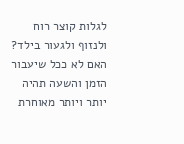לגלות קוצר רוח ולנזוף ולגעור בילד? האם לא ככל שיעבור הזמן והשעה תהיה יותר ויותר מאוחרת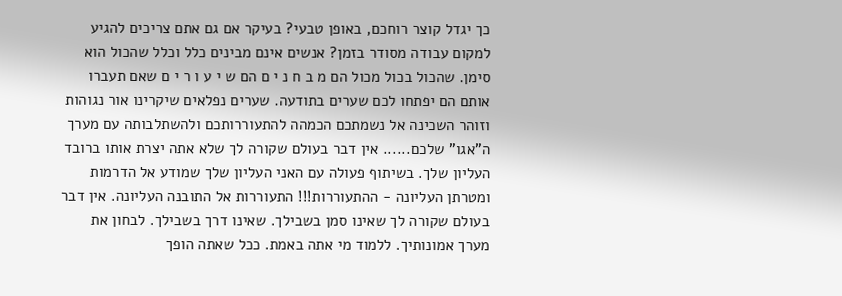כך יגדל קוצר רוחכם, באופן טבעי? בעיקר אם גם אתם צריכים להגיע למקום עבודה מסודר בזמן? אנשים אינם מבינים כלל וכלל שהכול הוא סימן. שהכול בכול מכול הם מ ב ח נ י ם הם ש י ע ו ר י ם שאם תעברו אותם הם יפתחו לכם שערים בתודעה. שערים נפלאים שיקרינו אור נגוהות וזוהר השכינה אל נשמתכם הכמהה להתעוררותכם ולהשתלבותה עם מערך ה"אגו" שלכם...... אין דבר בעולם שקורה לך שלא אתה יצרת אותו ברובד העליון שלך. בשיתוף פעולה עם האני העליון שלך שמודע אל הדרמות ומטרתן העליונה - ההתעוררות!!! התעוררות אל התובנה העליונה. אין דבר בעולם שקורה לך שאינו סמן בשבילך. שאינו דרך בשבילך. לבחון את מערך אמונותיך. ללמוד מי אתה באמת. ככל שאתה הופך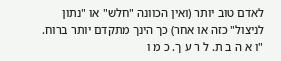לאדם טוב יותר (ואין הכוונה "חלש" או "נתון לניצול" כזה או אחר) כך הינך מתקדם יותר ברוח. "ו א ה ב ת. ל ר ע ך. כ מ ו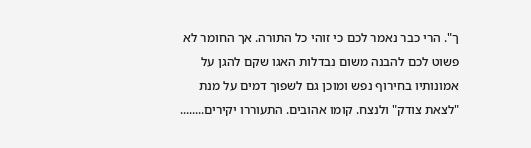ך". הרי כבר נאמר לכם כי זוהי כל התורה. אך החומר לא פשוט לכם להבנה משום נבדלות האגו שקם להגן על אמונותיו בחירוף נפש ומוכן גם לשפוך דמים על מנת "לצאת צודק" ולנצח. קומו אהובים. התעוררו יקירים........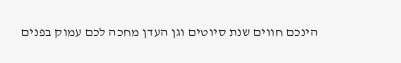הינכם חווים שנת סיוטים וגן העדן מחכה לכם עמוק בפנים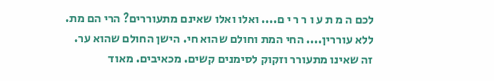לכם ה מ ת ע ו ר ר י ם.... ואלו ואלו שאינם מתעוררים? הרי הם מת. ללא עוררין.... החי המת וחולם שהוא חי. הישן החולם שהוא ער. זה שאינו מתעורר וזקוק לסימנים קשים. מכאיבים. מאוד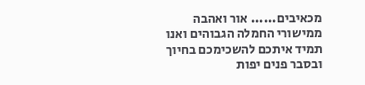מכאיבים...... אור ואהבה ממישורי החמלה הגבוהים ואנו תמיד איתכם להשכימכם בחיוך ובסבר פנים יפות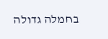בחמלה גדולה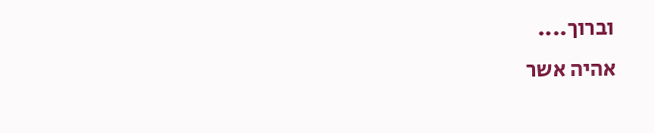וברוך....
אהיה אשר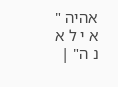אהיה " א י ל א נ ה" |